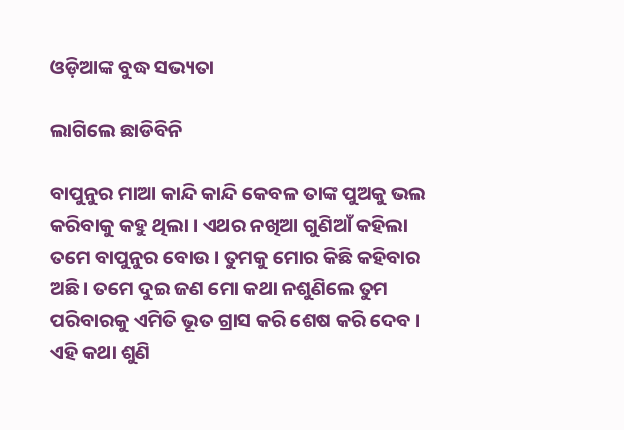ଓଡ଼ିଆଙ୍କ ବୁଦ୍ଧ ସଭ୍ୟତା

ଲାଗିଲେ ଛାଡିବିନି

ବାପୁନୁର ମାଆ କାନ୍ଦି କାନ୍ଦି କେବଳ ତାଙ୍କ ପୁଅକୁ ଭଲ କରିବାକୁ କହୁ ଥିଲା । ଏଥର ନଖିଆ ଗୁଣିଆଁ କହିଲା ତମେ ବାପୁନୁର ବୋଉ । ତୁମକୁ ମୋର କିଛି କହିବାର ଅଛି । ତମେ ଦୁଇ ଜଣ ମୋ କଥା ନଶୁଣିଲେ ତୁମ ପରିବାରକୁ ଏମିତି ଭୂତ ଗ୍ରାସ କରି ଶେଷ କରି ଦେବ । ଏହି କଥା ଶୁଣି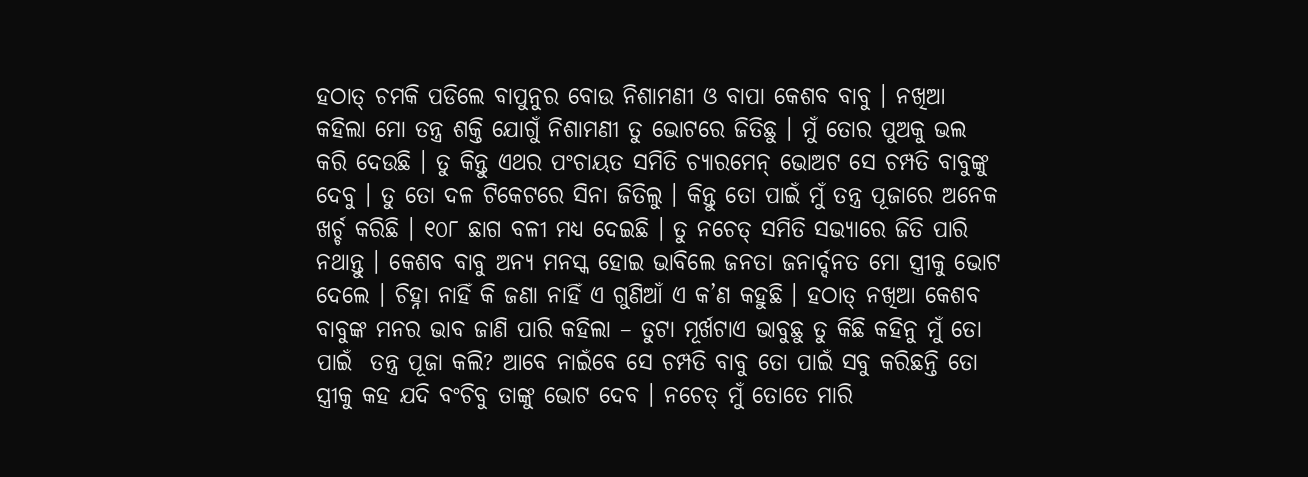ହଠାତ୍ ଚମକି ପଡିଲେ ବାପୁନୁର ବୋଉ ନିଶାମଣୀ ଓ ବାପା କେଶବ ବାବୁ । ନଖିଆ କହିଲା ମୋ ତନ୍ତ୍ର ଶକ୍ତି ଯୋଗୁଁ ନିଶାମଣୀ ତୁ ଭୋଟରେ ଜିତିଛୁ । ମୁଁ ତୋର ପୁଅକୁ ଭଲ କରି ଦେଉଛି । ତୁ କିନ୍ତୁ ଏଥର ପଂଚାୟତ ସମିତି ଚ୍ୟାରମେନ୍ ଭୋଅଟ ସେ ଚମ୍ପତି ବାବୁଙ୍କୁ ଦେବୁ । ତୁ ତୋ ଦଳ ଟିକେଟରେ ସିନା ଜିତିଲୁ । କିନ୍ତୁ ତୋ ପାଇଁ ମୁଁ ତନ୍ତ୍ର ପୂଜାରେ ଅନେକ ଖର୍ଚ୍ଚ କରିଛି । ୧୦୮ ଛାଗ ବଳୀ ମଧ୍ୟ ଦେଇଛି । ତୁ ନଚେତ୍ ସମିତି ସଭ୍ୟାରେ ଜିତି ପାରି ନଥାନ୍ତୁ । କେଶବ ବାବୁ ଅନ୍ୟ ମନସ୍କ ହୋଇ ଭାବିଲେ ଜନତା ଜନାର୍ଦ୍ଦନତ ମୋ ସ୍ତ୍ରୀକୁ ଭୋଟ ଦେଲେ । ଚିହ୍ନା ନାହିଁ କି ଜଣା ନାହିଁ ଏ ଗୁଣିଆଁ ଏ କ’ଣ କହୁଛି । ହଠାତ୍ ନଖିଆ କେଶବ ବାବୁଙ୍କ ମନର ଭାବ ଜାଣି ପାରି କହିଲା – ତୁଟା ମୂର୍ଖଟାଏ ଭାବୁଛୁ ତୁ କିଛି କହିନୁ ମୁଁ ତୋ ପାଇଁ  ତନ୍ତ୍ର ପୂଜା କଲି? ଆବେ ନାଇଁବେ ସେ ଚମ୍ପତି ବାବୁ ତୋ ପାଇଁ ସବୁ କରିଛନ୍ତି ତୋ ସ୍ତ୍ରୀକୁ କହ ଯଦି ବଂଚିବୁ ତାଙ୍କୁ ଭୋଟ ଦେବ । ନଚେତ୍ ମୁଁ ତୋତେ ମାରି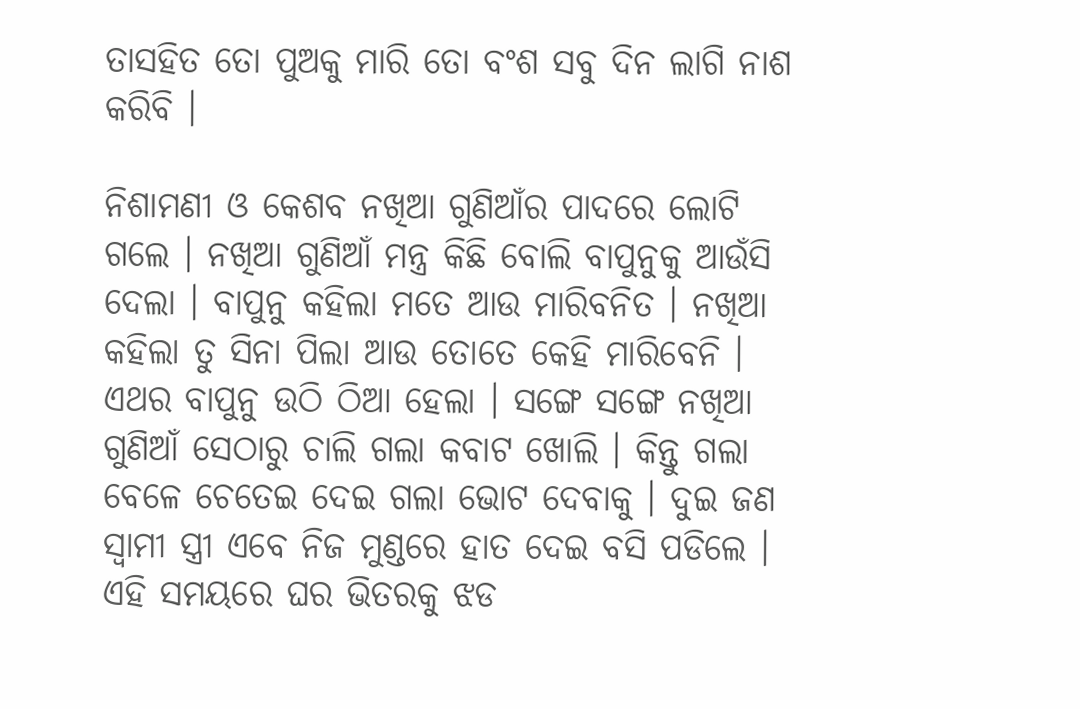ତାସହିତ ତୋ ପୁଅକୁ ମାରି ତୋ ବଂଶ ସବୁ ଦିନ ଲାଗି ନାଶ କରିବି ।

ନିଶାମଣୀ ଓ କେଶବ ନଖିଆ ଗୁଣିଆଁର ପାଦରେ ଲୋଟି ଗଲେ । ନଖିଆ ଗୁଣିଆଁ ମନ୍ତ୍ର କିଛି ବୋଲି ବାପୁନୁକୁ ଆଉଁସି ଦେଲା । ବାପୁନୁ କହିଲା ମତେ ଆଉ ମାରିବନିତ । ନଖିଆ କହିଲା ତୁ ସିନା ପିଲା ଆଉ ତୋତେ କେହି ମାରିବେନି । ଏଥର ବାପୁନୁ ଉଠି ଠିଆ ହେଲା । ସଙ୍ଗେ ସଙ୍ଗେ ନଖିଆ ଗୁଣିଆଁ ସେଠାରୁ ଚାଲି ଗଲା କବାଟ ଖୋଲି । କିନ୍ତୁ ଗଲା ବେଳେ ଚେତେଇ ଦେଇ ଗଲା ଭୋଟ ଦେବାକୁ । ଦୁଇ ଜଣ ସ୍ୱାମୀ ସ୍ତ୍ରୀ ଏବେ ନିଜ ମୁଣ୍ଡରେ ହାତ ଦେଇ ବସି ପଡିଲେ । ଏହି ସମୟରେ ଘର ଭିତରକୁ ଝଡ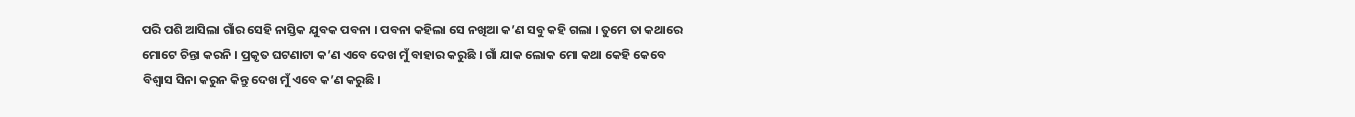ପରି ପଶି ଆସିଲା ଗାଁର ସେହି ନାସ୍ତିକ ଯୁବକ ପବନା । ପବନା କହିଲା ସେ ନଖିଆ କ’ଣ ସବୁ କହି ଗଲା । ତୁମେ ତା କଥାରେ ମୋଟେ ଚିନ୍ତା କରନି । ପ୍ରକୃତ ଘଟଣାଟା କ’ଣ ଏବେ ଦେଖ ମୁଁ ବାହାର କରୁଛି । ଗାଁ ଯାକ ଲୋକ ମୋ କଥା କେହି କେବେ ବିଶ୍ୱାସ ସିନା କରୁନ କିନ୍ତୁ ଦେଖ ମୁଁ ଏବେ କ’ଣ କରୁଛି ।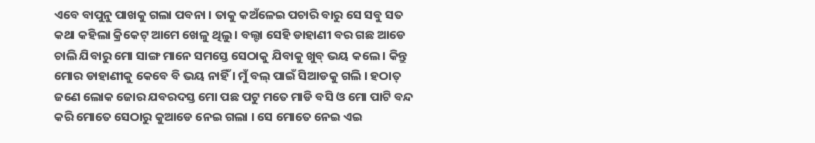ଏବେ ବାପୁନୁ ପାଖକୁ ଗଲା ପବନା । ତାକୁ କଅଁଳେଇ ପଚାରି ବାରୁ ସେ ସବୁ ସତ କଥା କହିଲା କ୍ରିକେଟ୍ ଆମେ ଖେଳୁ ଥିଲୁ । ବଲ୍ଟା ସେହି ଡାହାଣୀ ବର ଗଛ ଆଡେ ଚାଲି ଯିବାରୁ ମୋ ସାଙ୍ଗ ମାନେ ସମସ୍ତେ ସେଠାକୁ ଯିବାକୁ ଖୁବ୍ ଭୟ କଲେ । କିନ୍ତୁ ମୋର ଡାହାଣୀକୁ କେବେ ବି ଭୟ ନାହିଁ । ମୁଁ ବଲ୍ ପାଇଁ ସିଆଡକୁ ଗଲି । ହଠାତ୍ ଜଣେ ଲୋକ ଜୋର ଯବରଦସ୍ତ ମୋ ପଛ ପଟୁ ମତେ ମାଡି ବସି ଓ ମୋ ପାଟି ବନ୍ଦ କରି ମୋତେ ସେଠାରୁ କୁଆଡେ ନେଇ ଗଲା । ସେ ମୋତେ ନେଇ ଏଇ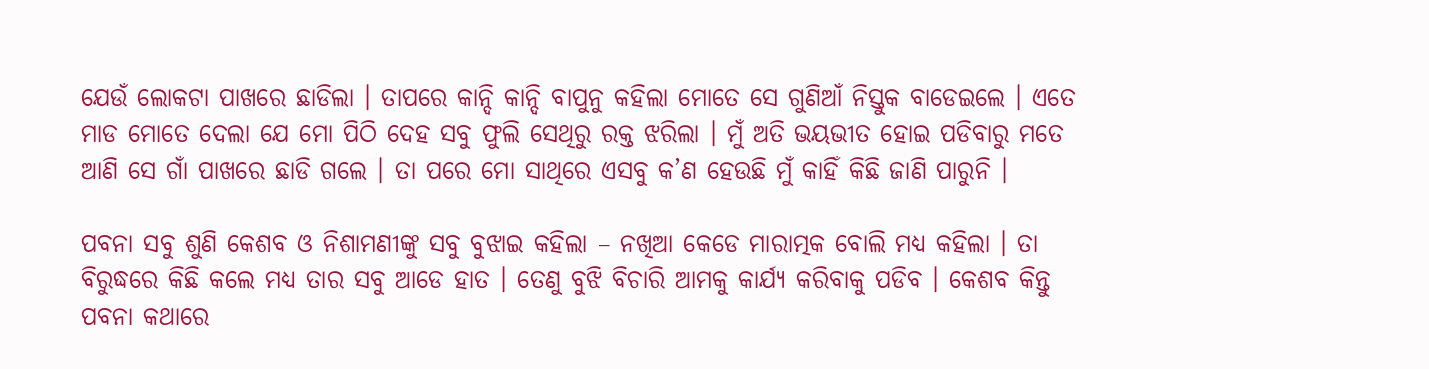ଯେଉଁ ଲୋକଟା ପାଖରେ ଛାଡିଲା । ତାପରେ କାନ୍ଦି କାନ୍ଦି ବାପୁନୁ କହିଲା ମୋତେ ସେ ଗୁଣିଆଁ ନିସ୍ତୁକ ବାଡେଇଲେ । ଏତେ ମାଡ ମୋତେ ଦେଲା ଯେ ମୋ ପିଠି ଦେହ ସବୁ ଫୁଲି ସେଥିରୁ ରକ୍ତ ଝରିଲା । ମୁଁ ଅତି ଭୟଭୀତ ହୋଇ ପଡିବାରୁ ମତେ ଆଣି ସେ ଗାଁ ପାଖରେ ଛାଡି ଗଲେ । ତା ପରେ ମୋ ସାଥିରେ ଏସବୁ କ’ଣ ହେଉଛି ମୁଁ କାହିଁ କିଛି ଜାଣି ପାରୁନି ।

ପବନା ସବୁ ଶୁଣି କେଶବ ଓ ନିଶାମଣୀଙ୍କୁ ସବୁ ବୁଝାଇ କହିଲା – ନଖିଆ କେଡେ ମାରାତ୍ମକ ବୋଲି ମଧ୍ୟ କହିଲା । ତା ବିରୁଦ୍ଧରେ କିଛି କଲେ ମଧ୍ୟ ତାର ସବୁ ଆଡେ ହାତ । ତେଣୁ ବୁଝି ବିଚାରି ଆମକୁ କାର୍ଯ୍ୟ କରିବାକୁ ପଡିବ । କେଶବ କିନ୍ତୁ ପବନା କଥାରେ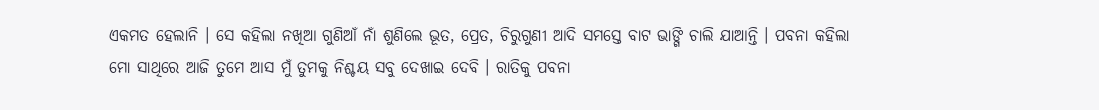ଏକମତ ହେଲାନି । ସେ କହିଲା ନଖିଆ ଗୁଣିଆଁ ନାଁ ଶୁଣିଲେ ଭୂତ, ପ୍ରେତ, ଚିରୁଗୁଣୀ ଆଦି ସମସ୍ତେ ବାଟ ଭାଙ୍ଗି ଚାଲି ଯାଆନ୍ତି । ପବନା କହିଲା ମୋ ସାଥିରେ ଆଜି ତୁମେ ଆସ ମୁଁ ତୁମକୁ ନିଶ୍ଚୟ ସବୁ ଦେଖାଇ ଦେବି । ରାତିକୁ ପବନା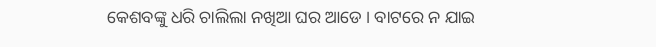କେଶବଙ୍କୁ ଧରି ଚାଲିଲା ନଖିଆ ଘର ଆଡେ । ବାଟରେ ନ ଯାଇ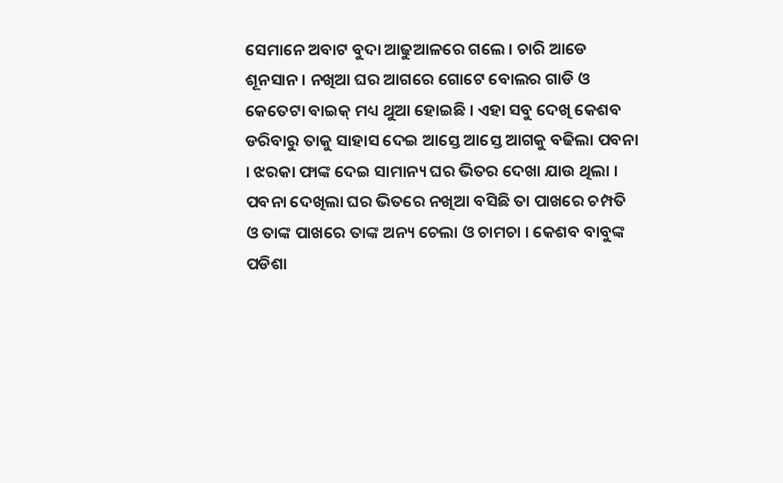ସେମାନେ ଅବାଟ ବୁଦା ଆଢୁଆଳରେ ଗଲେ । ଚାରି ଆଡେ ଶୂନସାନ । ନଖିଆ ଘର ଆଗରେ ଗୋଟେ ବୋଲର ଗାଡି ଓ କେତେଟା ବାଇକ୍ ମଧ୍ୟ ଥୁଆ ହୋଇଛି । ଏହା ସବୁ ଦେଖି କେଶବ ଡରିବାରୁ ତାକୁ ସାହାସ ଦେଇ ଆସ୍ତେ ଆସ୍ତେ ଆଗକୁ ବଢିଲା ପବନା । ଝରକା ଫାଙ୍କ ଦେଇ ସାମାନ୍ୟ ଘର ଭିତର ଦେଖା ଯାଉ ଥିଲା । ପବନା ଦେଖିଲା ଘର ଭିତରେ ନଖିଆ ବସିଛି ତା ପାଖରେ ଚମ୍ପତି ଓ ତାଙ୍କ ପାଖରେ ତାଙ୍କ ଅନ୍ୟ ଚେଲା ଓ ଚାମଚା । କେଶବ ବାବୁଙ୍କ ପଡିଶା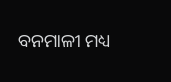ବନମାଳୀ ମଧ୍ୟ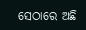ସେଠାରେ ଅଛି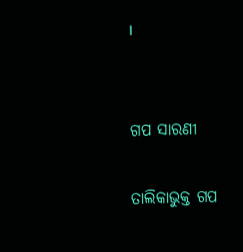।


ଗପ ସାରଣୀ

ତାଲିକାଭୁକ୍ତ ଗପ